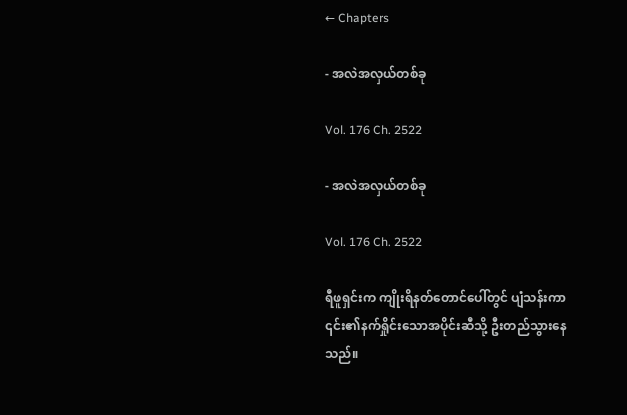← Chapters

- အလဲအလှယ်တစ်ခု

Vol. 176 Ch. 2522

- အလဲအလှယ်တစ်ခု

Vol. 176 Ch. 2522

ရီဖူရှင်းက ကျိုးရိနတ်တောင်ပေါ်တွင် ပျံသန်းကာ ၎င်း၏နက်ရှိုင်းသောအပိုင်းဆီသို့ ဦးတည်သွားနေသည်။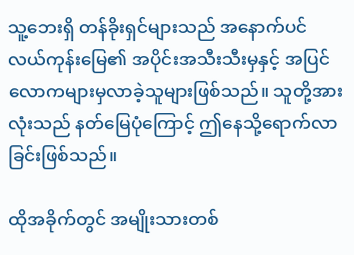သူ့ဘေးရှိ တန်ခိုးရှင်များသည် အနောက်ပင်လယ်ကုန်းမြေ၏ အပိုင်းအသီးသီးမှနှင့် အပြင်လောကများမှလာခဲ့သူများဖြစ်သည်။ သူတို့အားလုံးသည် နတ်မြေပုံကြောင့် ဤနေသို့ရောက်လာခြင်းဖြစ်သည်။

ထိုအခိုက်တွင် အမျိုးသားတစ်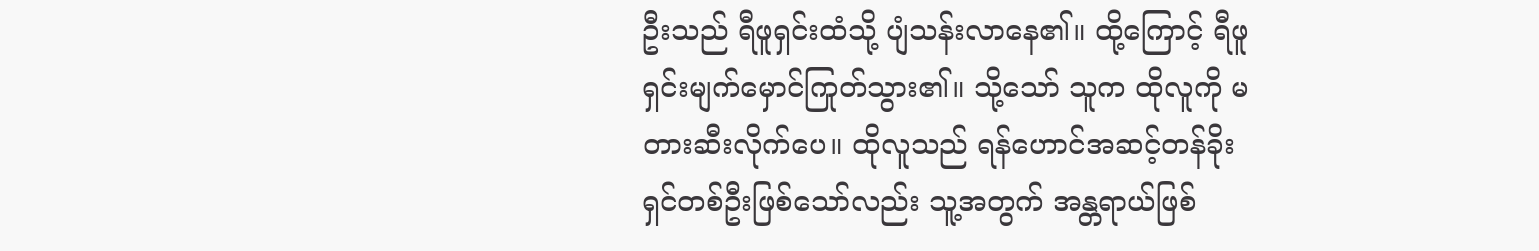ဦးသည် ရီဖူရှင်းထံသို့ ပျံသန်းလာနေ၏။ ထို့ကြောင့် ရီဖူရှင်းမျက်မှောင်ကြုတ်သွား၏။ သို့သော် သူက ထိုလူကို မတားဆီးလိုက်ပေ။ ထိုလူသည် ရန်ဟောင်အဆင့်တန်ခိုးရှင်တစ်ဦးဖြစ်သော်လည်း သူ့အတွက် အန္တရာယ်ဖြစ်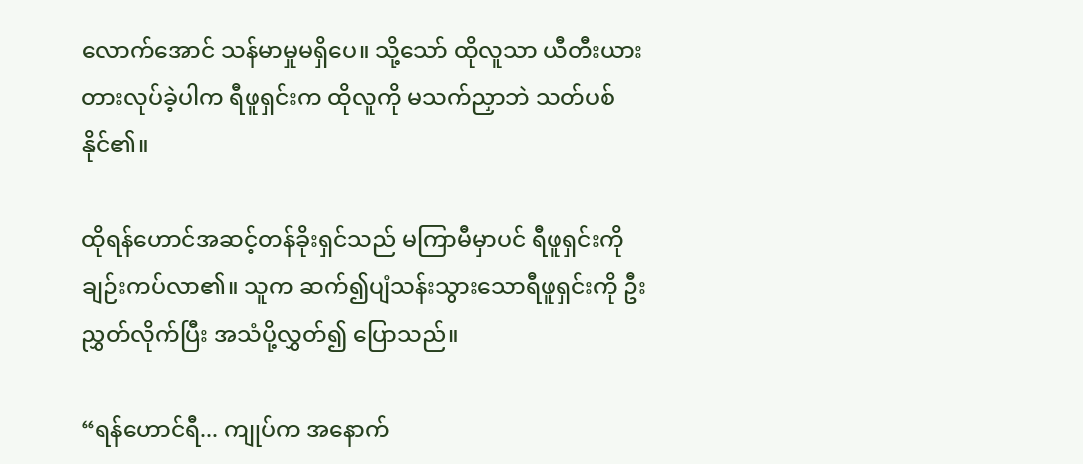လောက်အောင် သန်မာမှုမရှိပေ။ သို့သော် ထိုလူသာ ယီတီးယားတားလုပ်ခဲ့ပါက ရီဖူရှင်းက ထိုလူကို မသက်ညှာဘဲ သတ်ပစ်နိုင်၏။

ထိုရန်ဟောင်အဆင့်တန်ခိုးရှင်သည် မကြာမီမှာပင် ရီဖူရှင်းကို ချဉ်းကပ်လာ၏။ သူက ဆက်၍ပျံသန်းသွားသောရီဖူရှင်းကို ဦးညွှတ်လိုက်ပြီး အသံပို့လွှတ်၍ ပြောသည်။

“ရန်ဟောင်ရီ... ကျုပ်က အနောက်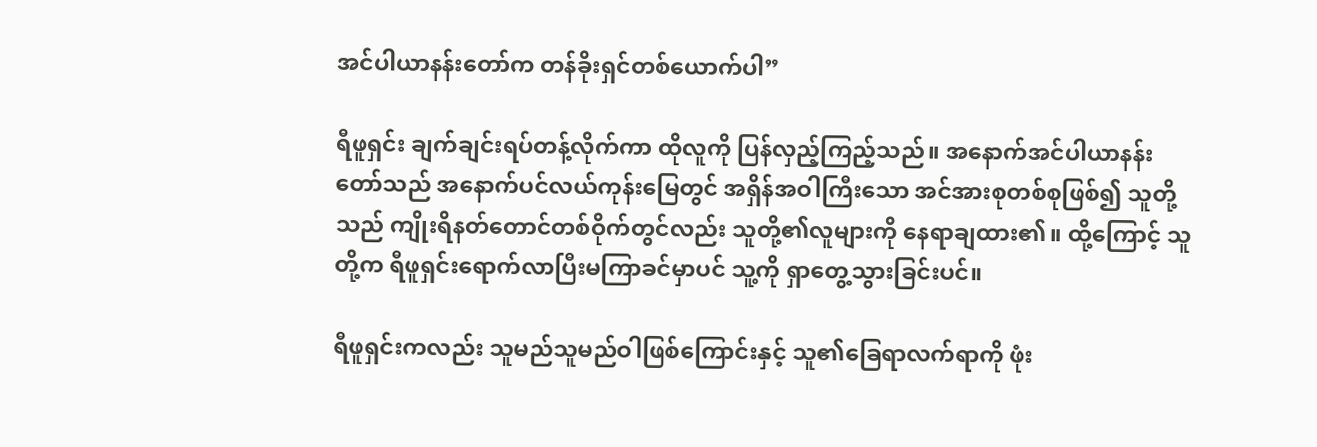အင်ပါယာနန်းတော်က တန်ခိုးရှင်တစ်ယောက်ပါ”

ရီဖူရှင်း ချက်ချင်းရပ်တန့်လိုက်ကာ ထိုလူကို ပြန်လှည့်ကြည့်သည်။ အနောက်အင်ပါယာနန်းတော်သည် အနောက်ပင်လယ်ကုန်းမြေတွင် အရှိန်အဝါကြီးသော အင်အားစုတစ်စုဖြစ်၍ သူတို့သည် ကျိုးရိနတ်တောင်တစ်ဝိုက်တွင်လည်း သူတို့၏လူများကို နေရာချထား၏။ ထို့ကြောင့် သူတို့က ရီဖူရှင်းရောက်လာပြီးမကြာခင်မှာပင် သူ့ကို ရှာတွေ့သွားခြင်းပင်။

ရီဖူရှင်းကလည်း သူမည်သူမည်ဝါဖြစ်ကြောင်းနှင့် သူ၏ခြေရာလက်ရာကို ဖုံး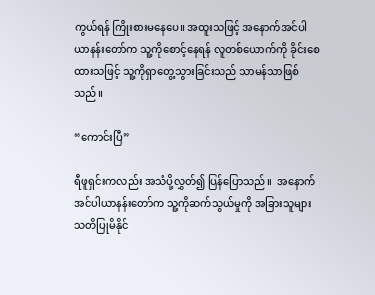ကွယ်ရန် ကြိုးစားမနေပေ။ အထူးသဖြင့် အနောက်အင်ပါယာနန်းတော်က သူ့ကိုစောင့်နေရန် လူတစ်ယောက်ကို ခိုင်းစေထားသဖြင့် သူ့ကိုရှာတွေ့သွားခြင်းသည် သာမန်သာဖြစ်သည်။

“ကောင်းပြီ”

ရီဖူရှင်းကလည်း အသံပို့လွှတ်၍ ပြန်ပြောသည်။  အနောက်အင်ပါယာနန်းတော်က သူ့ကိုဆက်သွယ်မှုကို အခြားသူများ သတိပြုမိနိုင်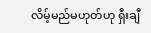လိမ့်မည်မဟုတ်ဟု ရှီးချီ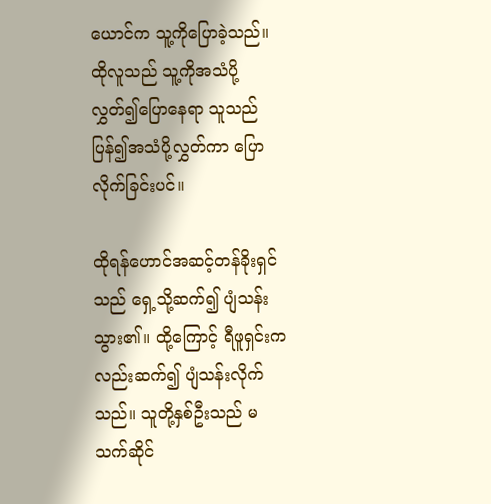ယောင်က သူ့ကိုပြောခဲ့သည်။ ထိုလူသည် သူ့ကိုအသံပို့လွှတ်၍ပြောနေရာ သူသည် ပြန်၍အသံပို့လွှတ်ကာ ပြောလိုက်ခြင်းပင်။

ထိုရန်ဟောင်အဆင့်တန်ခိုးရှင်သည် ရှေ့သို့ဆက်၍ ပျံသန်းသွား၏။ ထို့ကြောင့် ရီဖူရှင်းကလည်းဆက်၍ ပျံသန်းလိုက်သည်။ သူတို့နှစ်ဦးသည် မသက်ဆိုင်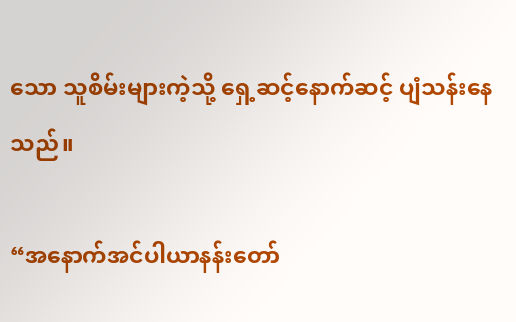သော သူစိမ်းများကဲ့သို့ ရှေ့ဆင့်နောက်ဆင့် ပျံသန်းနေသည်။

“အနောက်အင်ပါယာနန်းတော်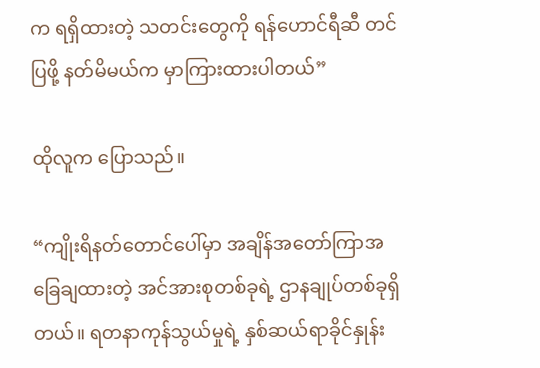က ရရှိထားတဲ့ သတင်းတွေကို ရန်ဟောင်ရီဆီ တင်ပြဖို့ နတ်မိမယ်က မှာကြားထားပါတယ်”

ထိုလူက ပြောသည်။

“ကျိုးရိနတ်တောင်ပေါ်မှာ အချိန်အတော်ကြာအခြေချထားတဲ့ အင်အားစုတစ်ခုရဲ့ ဌာနချုပ်တစ်ခုရှိတယ်။ ရတနာကုန်သွယ်မှုရဲ့ နှစ်ဆယ်ရာခိုင်နှုန်း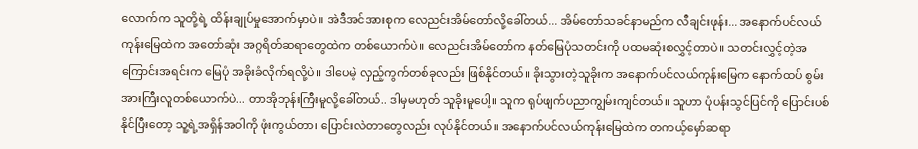လောက်က သူတို့ရဲ့ ထိန်းချုပ်မှုအောက်မှာပဲ။ အဲဒီအင်အားစုက လေညင်းအိမ်တော်လို့ခေါ်တယ်... အိမ်တော်သခင်နာမည်က လီချင်းဖုန်း... အနောက်ပင်လယ်ကုန်းမြေထဲက အတော်ဆုံး အဂ္ဂရိတ်ဆရာတွေထဲက တစ်ယောက်ပဲ။ လေညင်းအိမ်တော်က နတ်မြေပုံသတင်းကို ပထမဆုံးစလွှင့်တာပဲ။ သတင်းလွှင့်တဲ့အကြောင်းအရင်းက မြေပုံ အခိုးခံလိုက်ရလို့ပဲ။ ဒါပေမဲ့ လှည့်ကွက်တစ်ခုလည်း ဖြစ်နိုင်တယ်။ ခိုးသွားတဲ့သူခိုးက အနောက်ပင်လယ်ကုန်းမြေက နောက်ထပ် စွမ်းအားကြီးလူတစ်ယောက်ပဲ... တာအိုဘုန်းကြီးမူလို့ခေါ်တယ်.. ဒါမှမဟုတ် သူခိုးမူပေါ့။ သူက ရုပ်ဖျက်ပညာကျွမ်းကျင်တယ်။ သူဟာ ပုံပန်းသွင်ပြင်ကို ပြောင်းပစ်နိုင်ပြီးတော့ သူ့ရဲ့အရှိန်အဝါကို ဖုံးကွယ်တာ၊ ပြောင်းလဲတာတွေလည်း လုပ်နိုင်တယ်။ အနောက်ပင်လယ်ကုန်းမြေထဲက တကယ့်မှော်ဆရာ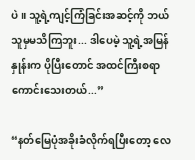ပဲ။ သူ့ရဲ့ကျင့်ကြံခြင်းအဆင့်ကို ဘယ်သူမှမသိကြဘူး... ဒါပေမဲ့ သူ့ရဲ့အမြန်နှုန်းက ပိုပြီးတောင် အထင်ကြီးစရာကောင်းသေးတယ်...”

“နတ်မြေပုံအခိုးခံလိုက်ရပြီး‌တော့ လေ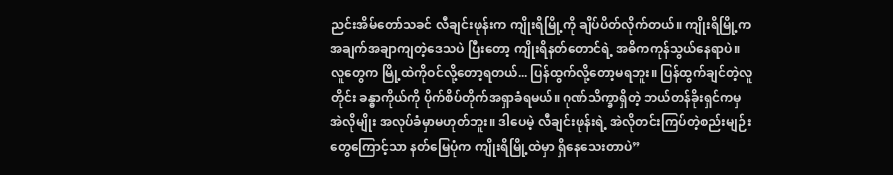ညင်းအိမ်တော်သခင် လီချင်းဖုန်းက ကျိုးရိမြို့ကို ချိပ်ပိတ်လိုက်တယ်။ ကျိုးရိမြို့က အချက်အချာကျတဲ့ဒေသပဲ ပြီးတော့ ကျိုးရိနတ်တောင်ရဲ့ အဓိကကုန်သွယ်နေရာပဲ။ လူတွေက မြို့ထဲကိုဝင်လို့တော့ရတယ်... ပြန်ထွက်လို့တော့မရဘူး။ ပြန်ထွက်ချင်တဲ့လူတိုင်း ခန္ဓာကိုယ်ကို ပိုက်စိပ်တိုက်အရှာခံရမယ်။ ဂုဏ်သိက္ခာရှိတဲ့ ဘယ်တန်ခိုးရှင်ကမှ အဲလိုမျိုး အလုပ်ခံမှာမဟုတ်ဘူး။ ဒါပေမဲ့ လီချင်းဖုန်းရဲ့ အဲလိုတင်းကြပ်တဲ့စည်းမျဉ်းတွေကြောင့်သာ နတ်မြေပုံက ကျိုးရိမြို့ထဲမှာ ရှိနေသေးတာပဲ”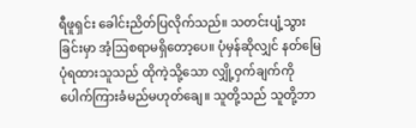ရီဖူရှင်း ခေါင်းညိတ်ပြလိုက်သည်။ သတင်းပျံ့သွားခြင်းမှာ အံ့ဩစရာမရှိတော့ပေ။ ပုံမှန်ဆိုလျှင် နတ်မြေပုံရထားသူသည် ထိုကဲ့သို့သော လျှို့ဝှက်ချက်ကို ပေါက်ကြားခံမည်မဟုတ်ချေ။ သူတို့သည် သူတို့ဘာ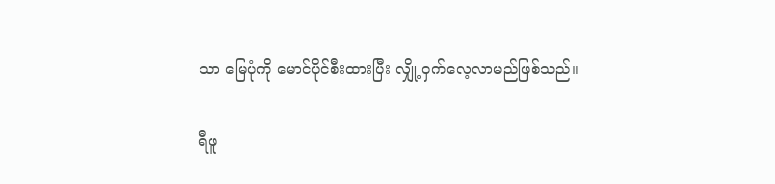သာ မြေပုံကို မောင်ပိုင်စီးထားပြီး လျှို့ဝှက်လေ့လာမည်ဖြစ်သည်။

ရီဖူ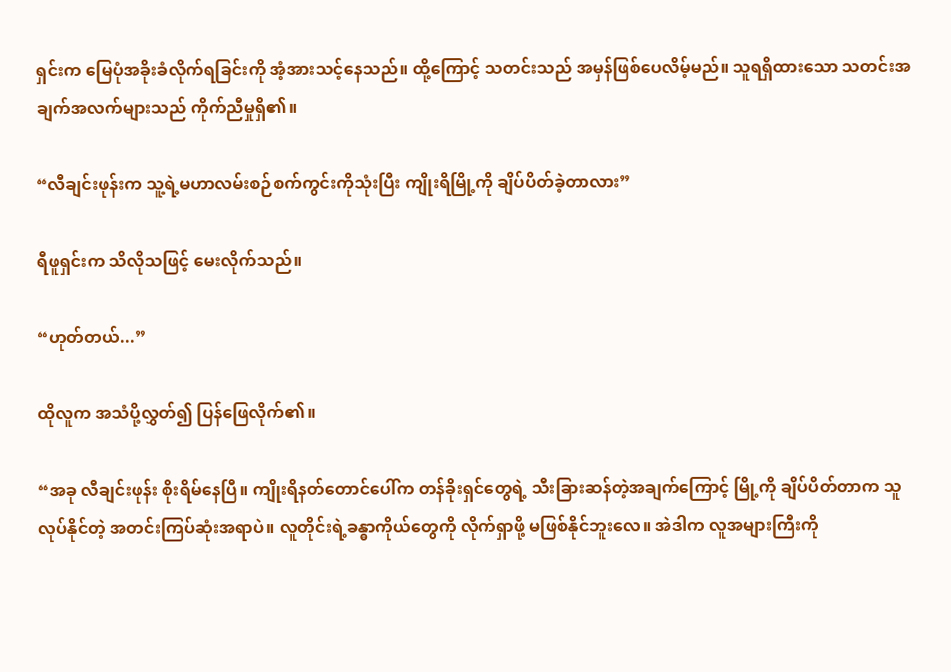ရှင်းက မြေပုံအခိုးခံလိုက်ရခြင်းကို အံ့အားသင့်နေသည်။ ထို့ကြောင့် သတင်းသည် အမှန်ဖြစ်ပေလိမ့်မည်။ သူရရှိထားသော သတင်းအချက်အလက်များသည် ကိုက်ညီမှုရှိ၏။

“လီချင်းဖုန်းက သူ့ရဲ့မဟာလမ်းစဉ်စက်ကွင်းကိုသုံးပြီး ကျိုးရိမြို့ကို ချိပ်ပိတ်ခဲ့တာလား”

ရီဖူရှင်းက သိလိုသဖြင့် မေးလိုက်သည်။

“ဟုတ်တယ်...”

ထိုလူက အသံပို့လွှတ်၍ ပြန်ဖြေလိုက်၏။

“အခု လီချင်းဖုန်း စိုးရိမ်နေပြီ။ ကျိုးရိနတ်တောင်ပေါ်က တန်ခိုးရှင်တွေရဲ့ သီးခြားဆန်တဲ့အချက်ကြောင့် မြို့ကို ချိပ်ပိတ်တာက သူလုပ်နိုင်တဲ့ အတင်းကြပ်ဆုံးအရာပဲ။ လူတိုင်းရဲ့ခန္ဓာကိုယ်တွေကို လိုက်ရှာဖို့ မဖြစ်နိုင်ဘူးလေ။ အဲဒါက လူအများကြီးကို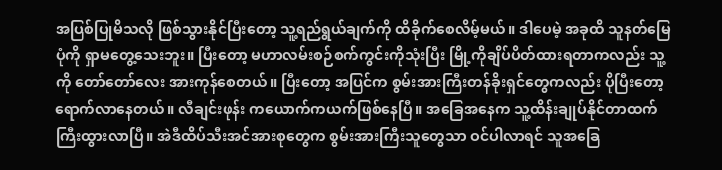အပြစ်ပြုမိသလို ဖြစ်သွားနိုင်ပြီးတော့ သူ့ရည်ရွယ်ချက်ကို ထိခိုက်စေလိမ့်မယ်။ ဒါပေမဲ့ အခုထိ သူနတ်မြေပုံကို ရှာမတွေ့သေးဘူး။ ပြီးတော့ မဟာလမ်းစဉ်စက်ကွင်းကိုသုံးပြီး မြို့ကိုချိပ်ပိတ်ထားရတာကလည်း သူ့ကို တော်တော်လေး အားကုန်စေတယ်။ ပြီးတော့ အပြင်က စွမ်းအားကြီးတန်ခိုးရှင်တွေကလည်း ပိုပြီးတော့ ရောက်လာနေတယ်။ လီချင်းဖုန်း ကယောက်ကယက်ဖြစ်နေပြီ။ အခြေအနေက သူ့ထိန်းချုပ်နိုင်တာထက် ကြီးထွားလာပြီ။ အဲဒီထိပ်သီးအင်အားစုတွေက စွမ်းအားကြီးသူတွေသာ ဝင်ပါလာရင် သူအခြေ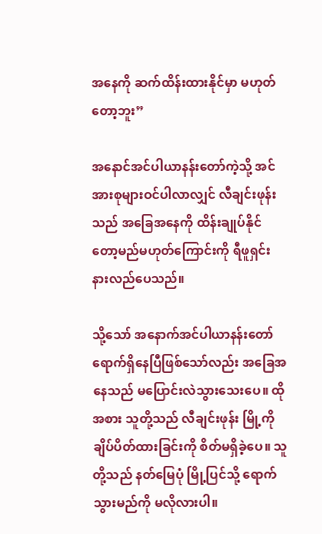အနေကို ဆက်ထိန်းထားနိုင်မှာ မဟုတ်တော့ဘူး”

အနောင်အင်ပါယာနန်းတော်ကဲ့သို့ အင်အားစုများဝင်ပါလာလျှင် လီချင်းဖုန်းသည် အခြေအနေကို ထိန်းချုပ်နိုင်တော့မည်မဟုတ်ကြောင်းကို ရီဖူရှင်း နားလည်ပေသည်။

သို့သော် အနောက်အင်ပါယာနန်း‌တော် ရောက်ရှိနေပြီဖြစ်သော်လည်း အခြေအနေသည် မပြောင်းလဲသွားသေးပေ။ ထိုအစား သူတို့သည် လီချင်းဖုန်း မြို့ကိုချိပ်ပိတ်ထားခြင်းကို စိတ်မရှိခဲ့ပေ။ သူတို့သည် နတ်မြေပုံ မြို့ပြင်သို့ ရောက်သွားမည်ကို မလိုလားပါ။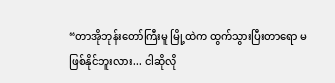“တာအိုဘုန်းတော်ကြီးမူ မြို့ထဲက ထွက်သွားပြီးတာရော မဖြစ်နိုင်ဘူးလား... ငါဆိုလို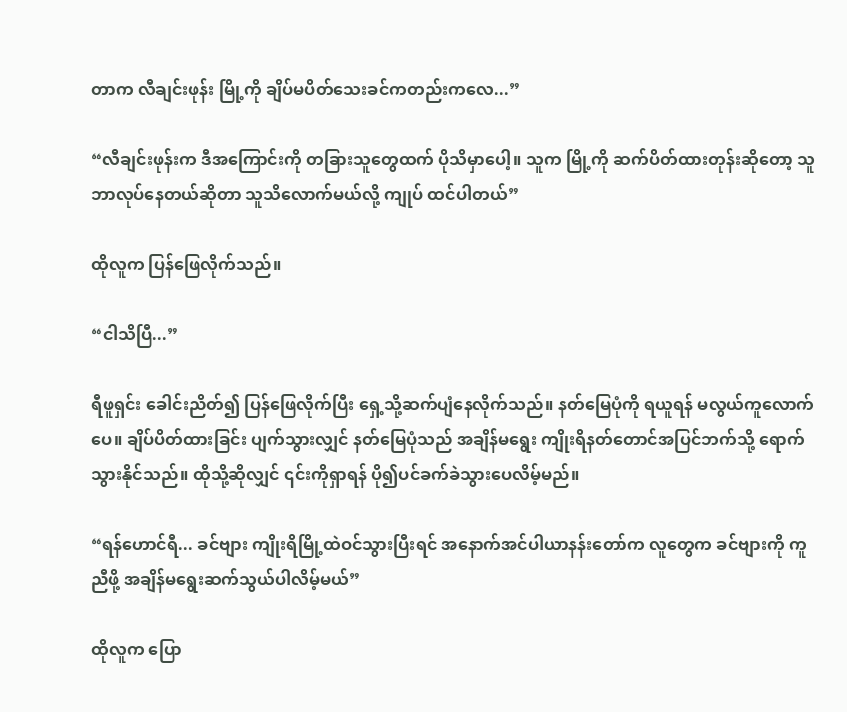တာက လီချင်းဖုန်း မြို့ကို ချိပ်မပိတ်သေးခင်ကတည်းကလေ...”

“လီချင်းဖုန်းက ဒီအကြောင်းကို တခြားသူတွေထက် ပိုသိမှာပေါ့။ သူက မြို့ကို ဆက်ပိတ်ထားတုန်းဆိုတော့ သူဘာလုပ်နေတယ်ဆိုတာ သူသိလောက်မယ်လို့ ကျုပ် ထင်ပါတယ်”

ထိုလူက ပြန်ဖြေလိုက်သည်။

“ငါသိပြီ...”

ရီဖူရှင်း ခေါင်းညိတ်၍ ပြန်ဖြေလိုက်ပြီး ရှေ့သို့ဆက်ပျံနေလိုက်သည်။ နတ်မြေပုံကို ရယူရန် မလွယ်ကူလောက်ပေ။ ချိပ်ပိတ်ထားခြင်း ပျက်သွားလျှင် နတ်မြေပုံသည် အချိန်မရွေး ကျိုးရိနတ်တောင်အပြင်ဘက်သို့ ရောက်သွားနိုင်သည်။ ထိုသို့ဆိုလျှင် ၎င်းကိုရှာရန် ပို၍ပင်ခက်ခဲသွားပေလိမ့်မည်။

“ရန်ဟောင်ရီ... ခင်ဗျား ကျိုးရိမြို့ထဲဝင်သွားပြီးရင် အနောက်အင်ပါယာနန်း‌တော်က လူတွေက ခင်ဗျားကို ကူညီဖို့ အချိန်မရွေးဆက်သွယ်ပါလိမ့်မယ်”

ထိုလူက ပြော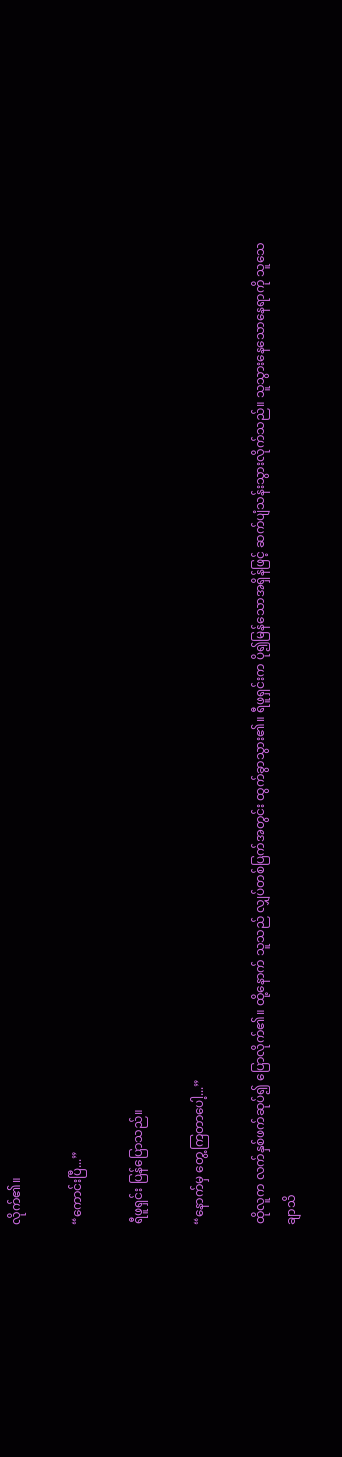လိုက်၏။

“ကောင်းပြီ...”

ရီဖူရှင်း ပြန်ပြောသည်။

“နောက်မှ တွေ့ကြတာပေါ့...”

ထိုလူက လက်နှစ်ဖက်ဆုပ်၍ ပြောလိုက်၏။ ထို့နောက် သူသည် လျှပ်တစ်ပြက်အတွင်း ထွက်ခွာသွား၏။ ရီဖူရှင်းက ပို၍မြန်သောအရှိန်ဖြင့် ဆက်ပျံသန်းသွားလိုက်သည်။ သူသွားနေသောနေရာကို သူသေချာသိ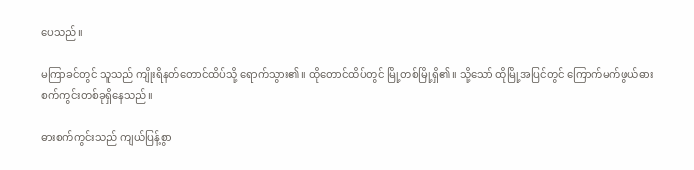ပေသည်။

မကြာခင်တွင် သူသည် ကျိုးရိနတ်တောင်ထိပ်သို့ ရောက်သွား၏။ ထိုတောင်ထိပ်တွင် မြို့တစ်မြို့ရှိ၏။ သို့သော် ထိုမြို့အပြင်တွင် ကြောက်မက်ဖွယ်ဓားစက်ကွင်းတစ်ခုရှိနေသည်။

ဓားစက်ကွင်းသည် ကျယ်ပြန့်စွာ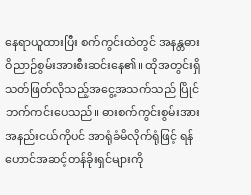နေရာယူထားပြီး စက်ကွင်းထဲတွင် အနန္တဓားဝိညာဉ်စွမ်းအားစီးဆင်းနေ၏။ ထိုအတွင်းရှိ သတ်ဖြတ်လိုသည့်အငွေ့အသက်သည် ပြိုင်ဘက်ကင်းပေသည်။ ဓားစက်ကွင်းစွမ်းအားအနည်းငယ်ကိုပင် အာရုံခံမိလိုက်ရုံဖြင့် ရန်ဟောင်အဆင့်တန်ခိုးရှင်များကို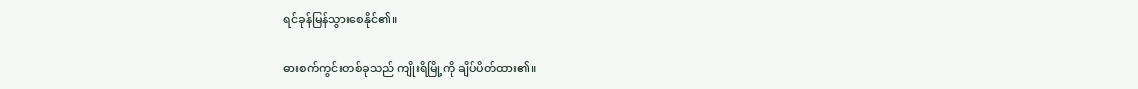ရင်ခုန်မြန်သွားစေနိုင်၏။

ဓားစက်ကွင်းတစ်ခုသည် ကျိုးရိမြို့ကို ချိပ်ပိတ်ထား၏။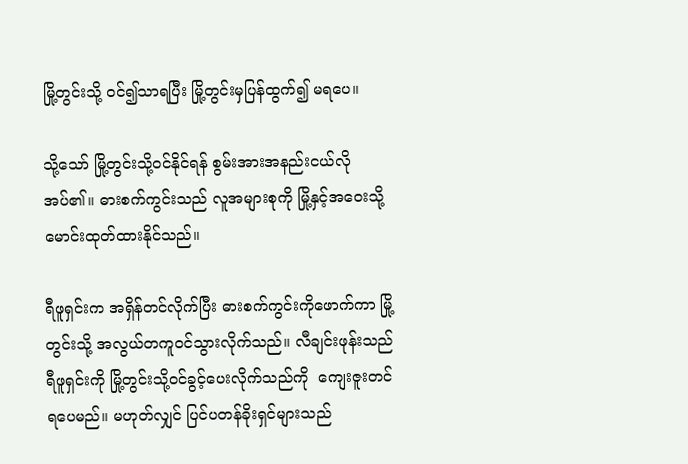မြို့တွင်းသို့ ဝင်၍သာရပြီး မြို့တွင်းမှပြန်ထွက်၍ မရပေ။

သို့‌သော် မြို့တွင်းသို့ဝင်နိုင်ရန် စွမ်းအားအနည်းငယ်လိုအပ်၏။ ဓားစက်ကွင်းသည် လူအများစုကို မြို့နှင့်အဝေးသို့ မောင်းထုတ်ထားနိုင်သည်။

ရီဖူရှင်းက အရှိန်တင်လိုက်ပြီး ဓားစက်ကွင်းကိုဖောက်ကာ မြို့တွင်းသို့ အလွယ်တကူဝင်သွားလိုက်သည်။ လီချင်းဖုန်းသည် ရီဖူရှင်းကို မြို့တွင်းသို့ဝင်ခွင့်ပေးလိုက်သည်ကို  ကျေးဇူးတင်ရပေမည်။ မဟုတ်လျှင် ပြင်ပတန်ခိုးရှင်များသည်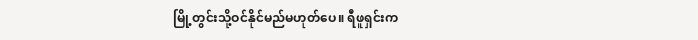မြို့တွင်းသို့ဝင်နိုင်မည်မဟုတ်ပေ။ ရီဖူရှင်းက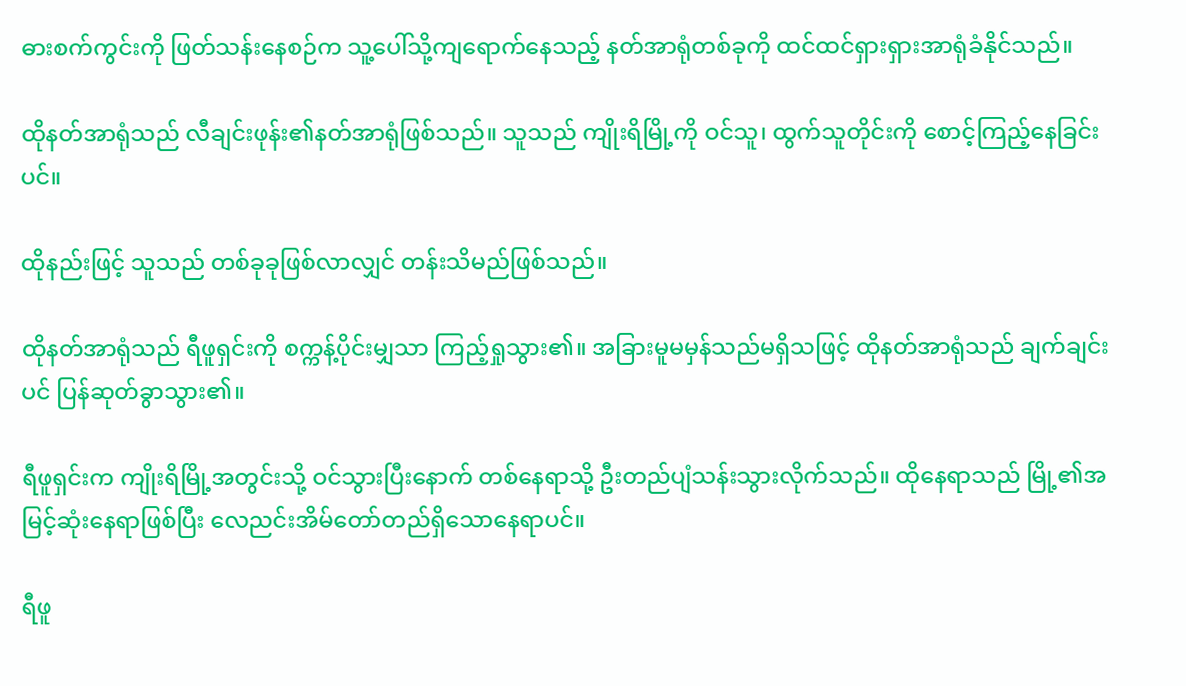ဓားစက်ကွင်းကို ဖြတ်သန်းနေစဉ်က သူ့ပေါ်သို့ကျရောက်နေသည့် နတ်အာရုံတစ်ခုကို ထင်ထင်ရှားရှားအာရုံခံနိုင်သည်။

ထိုနတ်အာရုံသည် လီချင်းဖုန်း၏နတ်အာရုံဖြစ်သည်။ သူသည် ကျိုးရိမြို့ကို ဝင်သူ၊ ထွက်သူတိုင်းကို စောင့်ကြည့်နေခြင်းပင်။

ထိုနည်းဖြင့် သူသည် တစ်ခုခုဖြစ်လာလျှင် တန်းသိမည်ဖြစ်သည်။

ထိုနတ်အာရုံသည် ရီဖူရှင်းကို စက္ကန့်ပိုင်းမျှသာ ကြည့်ရှုသွား၏။ အခြားမူမမှန်သည်မရှိသဖြင့် ထိုနတ်အာရုံသည် ချက်ချင်းပင် ပြန်ဆုတ်ခွာသွား၏။

ရီဖူရှင်းက ကျိုးရိမြို့အတွင်းသို့ ဝင်သွားပြီးနောက် တစ်နေရာသို့ ဦးတည်ပျံသန်းသွားလိုက်သည်။ ထိုနေရာသည် မြို့၏အမြင့်ဆုံးနေရာဖြစ်ပြီး လေညင်းအိမ်တော်တည်ရှိသောနေရာပင်။

ရီဖူ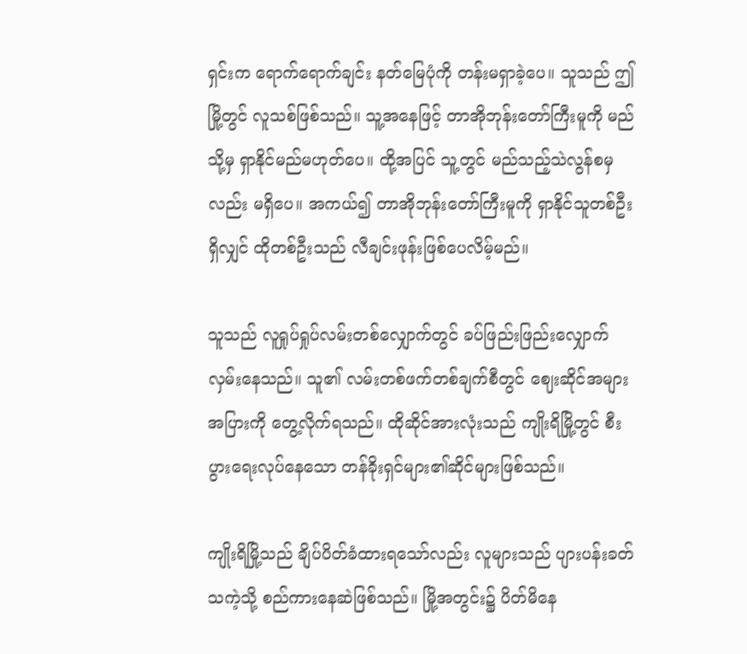ရှင်းက ရောက်ရောက်ချင်း နတ်မြေပုံကို တန်းမရှာခဲ့ပေ။ သူသည် ဤမြို့တွင် လူသစ်ဖြစ်သည်။ သူ့အနေဖြင့် တာအိုဘုန်းတော်ကြီးမူကို မည်သို့မှ ရှာနိုင်မည်မဟုတ်ပေ။ ထို့အပြင် သူ့တွင် မည်သည့်သဲလွန်စမှလည်း မရှိပေ။ အကယ်၍ တာအိုဘုန်းတော်ကြီးမူကို ရှာနိုင်သူတစ်ဦးရှိလျှင် ထိုတစ်ဦးသည် လီချင်းဖုန်းဖြစ်ပေလိမ့်မည်။

သူသည် လူရှုပ်ရှုပ်လမ်းတစ်လျှောက်တွင် ခပ်ဖြည်းဖြည်းလျှောက်လှမ်းနေသည်။ သူ၏ လမ်းတစ်ဖက်တစ်ချက်စီတွင် ဈေးဆိုင်အများအပြားကို တွေ့လိုက်ရသည်။ ထိုဆိုင်အားလုံးသည် ကျိုးရိမြို့တွင် စီးပွားရေးလုပ်နေသော တန်ခိုးရှင်များ၏ဆိုင်များဖြစ်သည်။

ကျိုးရိမြို့သည် ချိပ်ပိတ်ခံထားရသော်လည်း လူများသည် ပျားပန်းခတ်သကဲ့သို့ စည်ကားနေဆဲဖြစ်သည်။ မြို့အတွင်း၌ ပိတ်မိနေ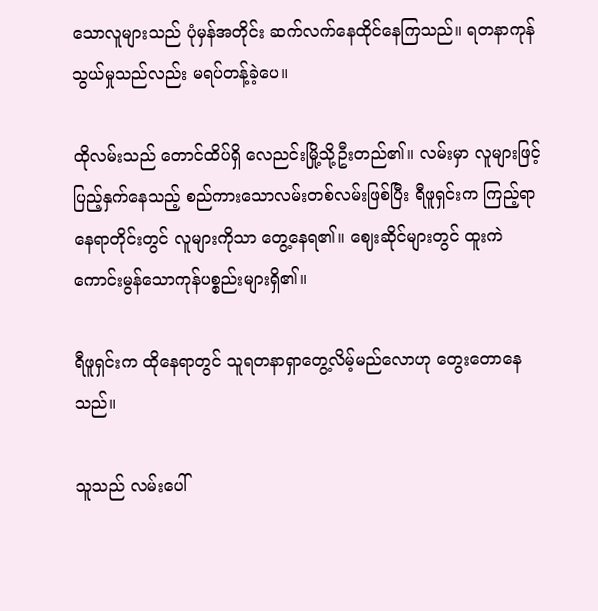သောလူများသည် ပုံမှန်အတိုင်း ဆက်လက်နေထိုင်နေကြသည်။ ရတနာကုန်သွယ်မှုသည်လည်း မရပ်တန့်ခဲ့ပေ။

ထိုလမ်းသည် တောင်ထိပ်ရှိ လေညင်းမြို့သို့ဦးတည်၏။ လမ်းမှာ လူများဖြင့် ပြည့်နှက်နေသည့် စည်ကားသောလမ်းတစ်လမ်းဖြစ်ပြီး ရီဖူရှင်းက ကြည့်ရာနေရာတိုင်းတွင် လူများကိုသာ တွေ့နေရ၏။ ဈေးဆိုင်များတွင် ထူးကဲကောင်းမွန်သောကုန်ပစ္စည်းများရှိ၏။

ရီဖူရှင်းက ထိုနေရာတွင် သူရတနာရှာတွေ့လိမ့်မည်လောဟု တွေးတောနေသည်။

သူသည် လမ်းပေါ်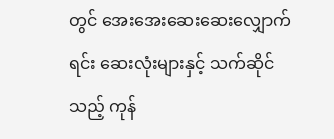တွင် အေးအေးဆေးဆေးလျှောက်ရင်း ဆေးလုံးများနှင့် သက်ဆိုင်သည့် ကုန်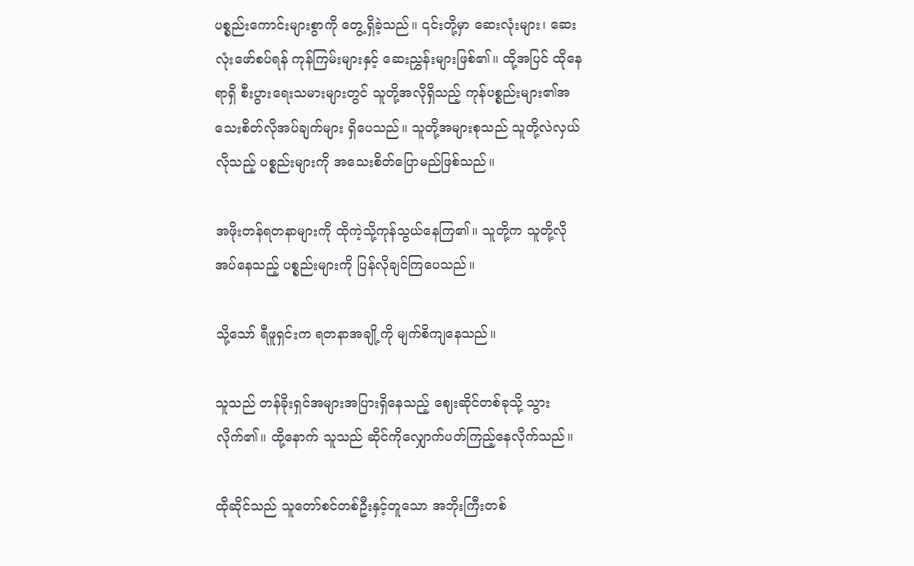ပစ္စည်းကောင်းများစွာကို တွေ့ရှိခဲ့သည်။ ၎င်းတို့မှာ ဆေးလုံးများ၊ ဆေးလုံးဖော်စပ်ရန် ကုန်ကြမ်းများနှင့် ဆေးညွှန်းများဖြစ်၏။ ထို့အပြင် ထိုနေရာရှိ စီးပွားရေးသမားများတွင် သူတို့အလိုရှိသည့် ကုန်ပစ္စည်းများ၏အသေးစိတ်လိုအပ်ချက်များ ရှိပေသည်။ သူတို့အများစုသည် သူတို့လဲလှယ်လိုသည့် ပစ္စည်းများကို အသေးစိတ်ပြောမည်ဖြစ်သည်။

အဖိုးတန်ရတနာများကို ထိုကဲ့သို့ကုန်သွယ်နေကြ၏။ သူတို့က သူတို့လိုအပ်နေသည့် ပစ္စည်းများကို ပြန်လိုချင်ကြပေသည်။

သို့သော် ရီဖူရှင်းက ရတနာအချို့ကို မျက်စိကျနေသည်။

သူသည် တန်ခိုးရှင်အများအပြားရှိနေသည့် ဈေးဆိုင်တစ်ခုသို့ သွားလိုက်၏။ ထို့နောက် သူသည် ဆိုင်ကိုလျှောက်ပတ်ကြည့်နေလိုက်သည်။

ထိုဆိုင်သည် သူတော်စင်တစ်ဦးနှင့်တူသော အဘိုးကြီးတစ်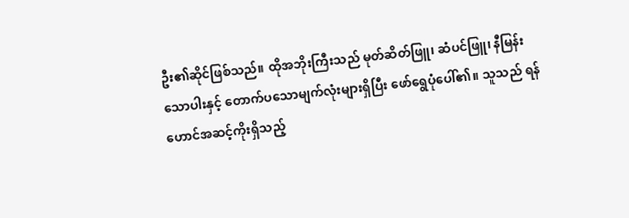ဦး၏ဆိုင်ဖြစ်သည်။ ထိုအဘိုးကြီးသည် မုတ်ဆိတ်ဖြူ၊ ဆံပင်ဖြူ၊ နီမြန်းသောပါးနှင့် ‌တောက်ပသောမျက်လုံးများရှိပြီး ဖော်ရွေပုံပေါ်၏။ သူသည် ရန်ဟောင်အဆင့်ကိုးရှိသည့်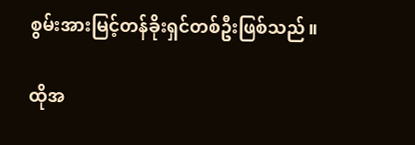စွမ်းအားမြင့်တန်ခိုးရှင်တစ်ဦးဖြစ်သည်။

ထိုအ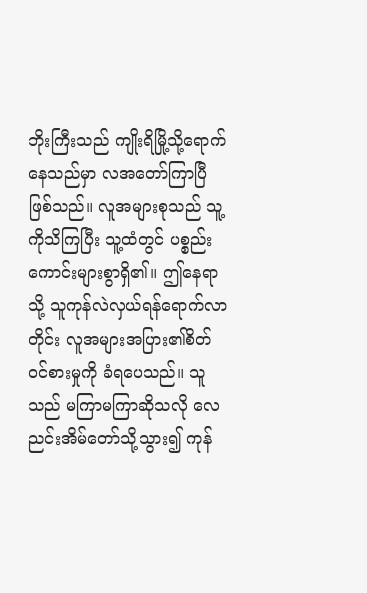ဘိုးကြီးသည် ကျိုးရိမြို့သို့ရောက်နေသည်မှာ လအတော်ကြာပြီဖြစ်သည်။ လူအများစုသည် သူ့ကိုသိကြပြီး သူ့ထံတွင် ပစ္စည်းကောင်းများစွာရှိ၏။ ဤနေရာသို့ သူကုန်လဲလှယ်ရန်‌ရောက်လာတိုင်း လူအများအပြား၏စိတ်ဝင်စားမှုကို ခံရပေသည်။ သူသည် မကြာမကြာဆိုသလို လေညင်းအိမ်တော်သို့သွား၍ ကုန်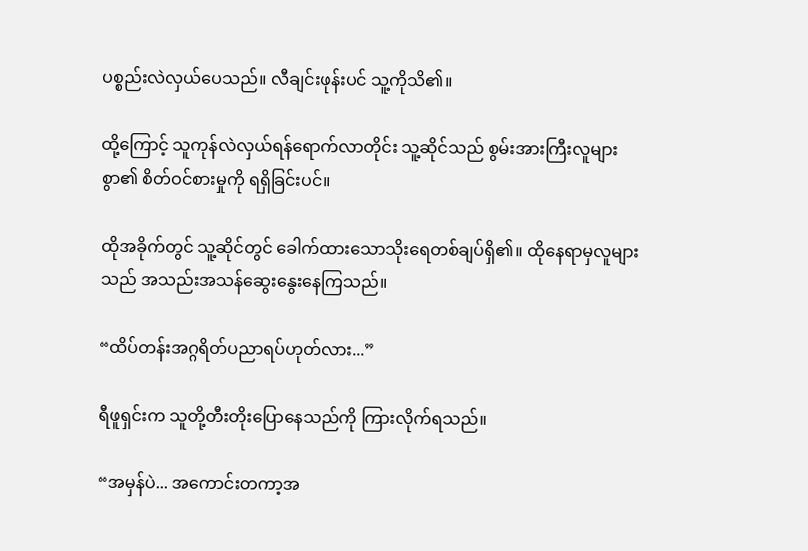ပစ္စည်းလဲလှယ်ပေသည်။ လီချင်းဖုန်းပင် သူ့ကိုသိ၏။

ထို့ကြောင့် သူကုန်လဲလှယ်ရန်‌ရောက်လာတိုင်း သူ့ဆိုင်သည် စွမ်းအားကြီးလူများစွာ၏ စိတ်ဝင်စားမှုကို ရရှိခြင်းပင်။

ထိုအခိုက်တွင် သူ့ဆိုင်တွင် ခေါက်ထားသောသိုးရေတစ်ချပ်ရှိ၏။ ထိုနေရာမှလူများသည် အသည်းအသန်ဆွေးနွေးနေကြသည်။

“ထိပ်တန်းအဂ္ဂရိတ်ပညာရပ်ဟုတ်လား...”

ရီဖူရှင်းက သူတို့တီးတိုးပြောနေသည်ကို ကြားလိုက်ရသည်။

“အမှန်ပဲ... အကောင်းတကာ့အ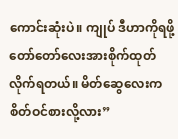ကောင်းဆုံးပဲ။ ကျုပ် ဒီဟာကိုရဖို့ တော်တော်လေးအားစိုက်ထုတ်လိုက်ရတယ်။ မိတ်ဆွေလေးက စိတ်ဝင်စားလို့လား”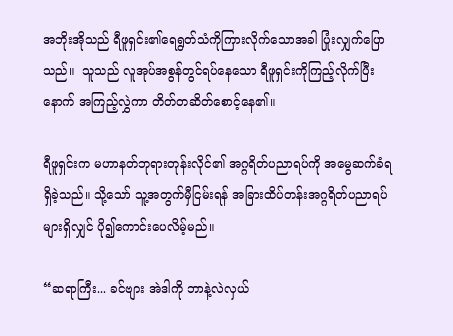အဘိုးအိုသည် ရီဖူရှင်း၏ရေရွတ်သံကိုကြားလိုက်သောအခါ ပြုံးလျှက်ပြောသည်။  သူသည် လူအုပ်အစွန်တွင်ရပ်နေသော ရီဖူရှင်းကိုကြည့်လိုက်ပြီးနောက် အကြည့်လွှဲကာ တိတ်တဆိတ်စောင့်နေ၏။

ရီဖူရှင်းက မဟာနတ်ဘုရားတုန်းလိုင်၏ အဂ္ဂရိတ်ပညာရပ်ကို အမွေဆက်ခံရရှိခဲ့သည်။ သို့သော် သူ့အတွက်မှီငြမ်းရန် အခြားထိပ်တန်းအဂ္ဂရိတ်ပညာရပ်များရှိလျှင် ပို၍ကောင်းပေလိမ့်မည်။

“ဆရာကြီး... ခင်ဗျား အဲဒါကို ဘာနဲ့လဲလှယ်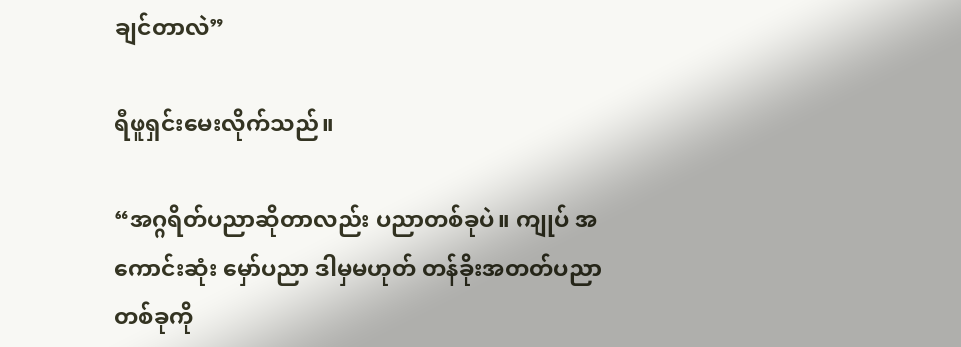ချင်တာလဲ”

ရီဖူရှင်းမေးလိုက်သည်။

“အဂ္ဂရိတ်ပညာဆိုတာလည်း ပညာတစ်ခုပဲ။ ကျုပ် အကောင်းဆုံး မှော်ပညာ ဒါမှမဟုတ် တန်ခိုးအတတ်ပညာတစ်ခုကို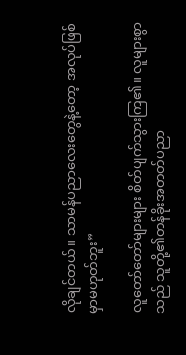လိုချင်တယ်။ သာမန်ပညာလေးတွေနဲ့တော့ အလုပ်ဖြစ်မှာမဟုတ်ဘူး”

လူတော်တော်များများ စိတ်ပျက်သွားကြ၏။ လူများစွာသည် သူတို့၏တန်ခိုးအတတ်ပညာ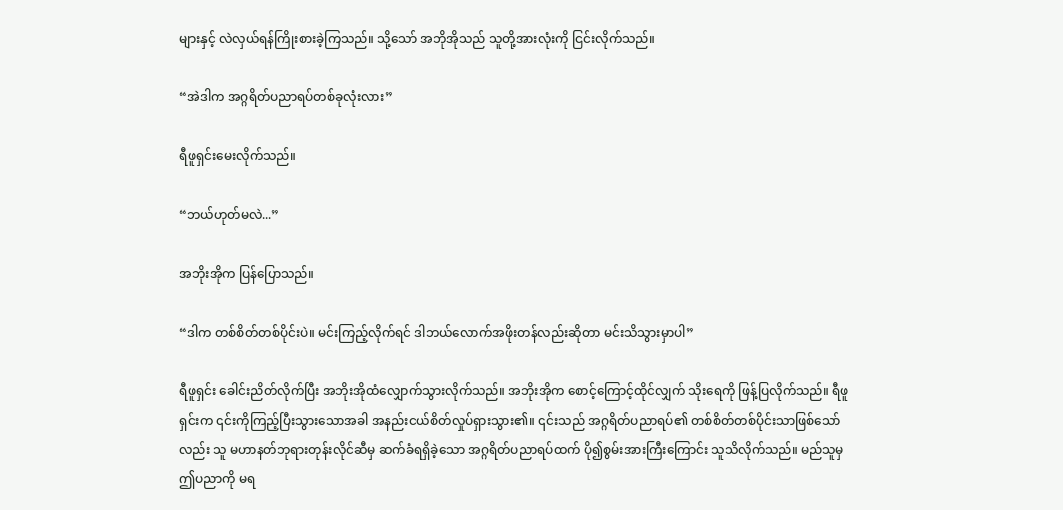များနှင့် လဲလှယ်ရန်ကြိုးစားခဲ့ကြသည်။ သို့သော် အဘိုအိုသည် သူတို့အားလုံးကို ငြင်းလိုက်သည်။

“အဲဒါက အဂ္ဂရိတ်ပညာရပ်တစ်ခုလုံးလား”

ရီဖူရှင်းမေးလိုက်သည်။

“ဘယ်ဟုတ်မလဲ...”

အဘိုးအိုက ပြန်ပြောသည်။

“ဒါက တစ်စိတ်တစ်ပိုင်းပဲ။ မင်းကြည့်လိုက်ရင် ဒါဘယ်လောက်အဖိုးတန်လည်းဆိုတာ မင်းသိသွားမှာပါ”

ရီဖူရှင်း ‌ခေါင်းညိတ်လိုက်ပြီး အဘိုးအိုထံလျှောက်သွားလိုက်သည်။ အဘိုးအိုက စောင့်ကြောင့်ထိုင်လျှက် သိုးရေကို ဖြန့်ပြလိုက်သည်။ ရီဖူရှင်းက ၎င်းကိုကြည့်ပြီးသွားသောအခါ အနည်းငယ်စိတ်လှုပ်ရှားသွား၏။ ၎င်းသည် အဂ္ဂရိတ်ပညာရပ်၏ တစ်စိတ်တစ်ပိုင်းသာဖြစ်သော်လည်း သူ မဟာနတ်ဘုရားတုန်းလိုင်ဆီမှ ဆက်ခံရရှိခဲ့သော အဂ္ဂရိတ်ပညာရပ်ထက် ပို၍စွမ်းအားကြီးကြောင်း သူသိလိုက်သည်။ မည်သူမှ ဤပညာကို မရ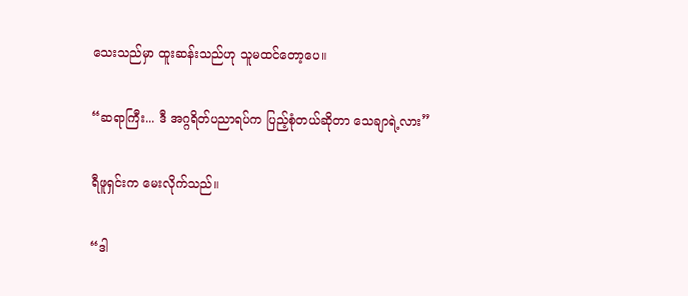သေးသည်မှာ ထူးဆန်းသည်ဟု သူမထင်တော့ပေ။

“ဆရာကြီး... ဒီ အဂ္ဂရိတ်ပညာရပ်က ပြည့်စုံတယ်ဆိုတာ သေချာရဲ့လား”

ရီဖူရှင်းက မေးလိုက်သည်။

“ဒါ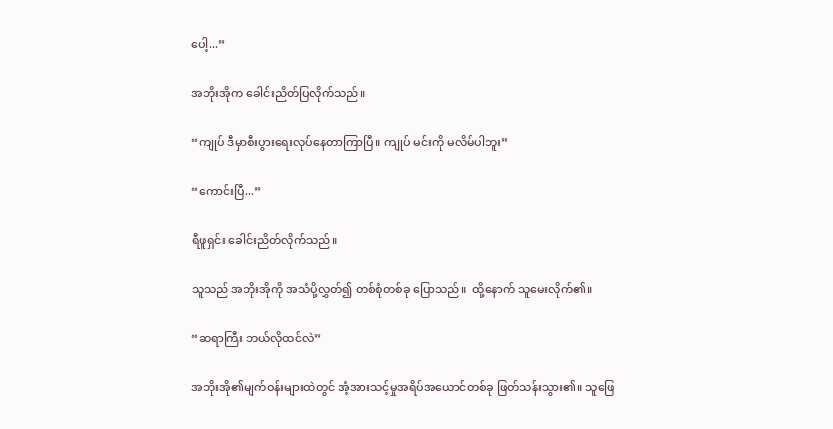ပေါ့...”

အဘိုးအိုက ခေါင်းညိတ်ပြလိုက်သည်။

“ကျုပ် ဒီမှာစီးပွားရေးလုပ်နေတာကြာပြီ။ ကျုပ် မင်းကို မလိမ်ပါဘူး”

“ကောင်းပြီ...”

ရီဖူရှင်း ခေါင်းညိတ်လိုက်သည်။

သူသည် အဘိုးအိုကို အသံပို့လွှတ်၍ တစ်စုံတစ်ခု ပြောသည်။  ထို့နောက် သူမေးလိုက်၏။

“ဆရာကြီး ဘယ်လိုထင်လဲ”

အဘိုးအို၏မျက်ဝန်းများထဲတွင် အံ့အားသင့်မှုအရိပ်အ‌ယောင်တစ်ခု ဖြတ်သန်းသွား၏။ သူဖြေ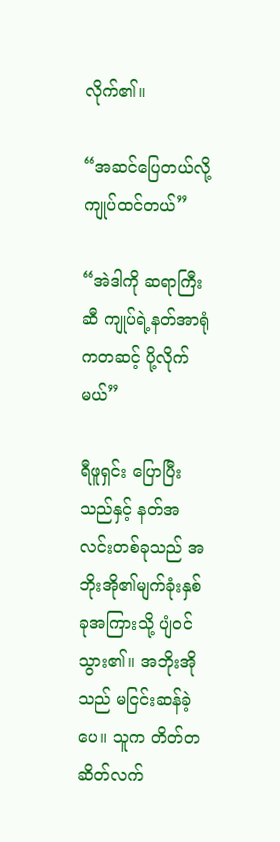လိုက်၏။

“အဆင်ပြေတယ်လို့ ကျုပ်ထင်တယ်”

“အဲဒါကို ဆရာကြီးဆီ ကျုပ်ရဲ့နတ်အာရုံကတဆင့် ပို့လိုက်မယ်”

ရီဖူရှင်း ပြောပြီးသည်နှင့် နတ်အလင်းတစ်ခုသည် အဘိုးအို၏မျက်ခုံးနှစ်ခုအကြားသို့ ပျံဝင်သွား၏။ အဘိုးအိုသည် မငြင်းဆန်ခဲ့ပေ။ သူက တိတ်တဆိတ်လက်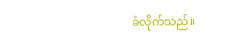ခံလိုက်သည်။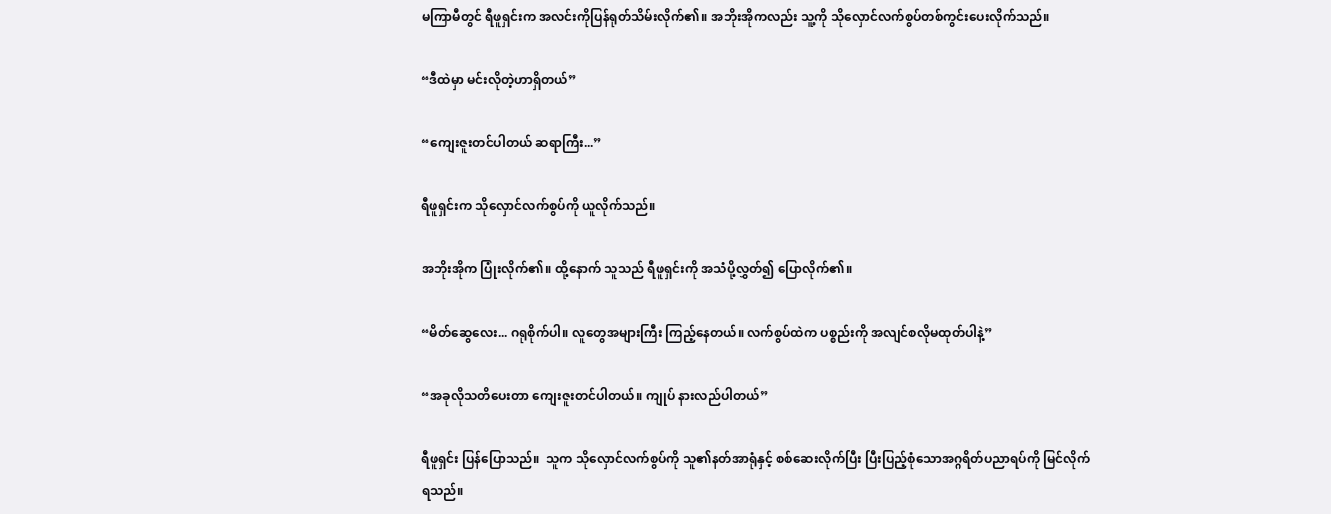မကြာမီတွင် ရီဖူရှင်းက အလင်းကိုပြန်ရုတ်သိမ်းလိုက်၏။ အဘိုးအိုကလည်း သူ့ကို သိုလှောင်လက်စွပ်တစ်ကွင်းပေးလိုက်သည်။

“ဒီထဲမှာ မင်းလိုတဲ့ဟာရှိတယ်”

“ကျေးဇူးတင်ပါတယ် ဆရာကြီး...”

ရီဖူရှင်းက သိုလှောင်လက်စွပ်ကို ယူလိုက်သည်။

အဘိုးအိုက ပြုံးလိုက်၏။ ထို့နောက် သူသည် ရီဖူရှင်းကို အသံပို့လွှတ်၍ ပြောလိုက်၏။

“မိတ်ဆွေလေး... ဂရုစိုက်ပါ။ လူတွေအများကြီး ကြည့်နေတယ်။ လက်စွပ်ထဲက ပစ္စည်းကို အလျင်စလိုမထုတ်ပါနဲ့”

“အခုလိုသတိပေးတာ ကျေးဇူးတင်ပါတယ်။ ကျုပ် နားလည်ပါတယ်”

ရီဖူရှင်း ပြန်ပြောသည်။  သူက သိုလှောင်လက်စွပ်ကို သူ၏နတ်အာရုံနှင့် စစ်ဆေးလိုက်ပြီး ပြီးပြည့်စုံသောအဂ္ဂရိတ်ပညာရပ်ကို မြင်လိုက်ရသည်။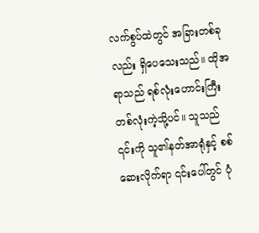လက်စွပ်ထဲတွင် အခြားတစ်ခုလည်း ရှိပေသေးသည်။ ထိုအရာသည် ရစ်လုံးဟောင်းကြီးတစ်လုံးကဲ့သို့ပင်။ သူသည် ၎င်းကို သူ၏နတ်အာရုံနှင့် စစ်ဆေးလိုက်ရာ ၎င်းပေါ်တွင် ပုံ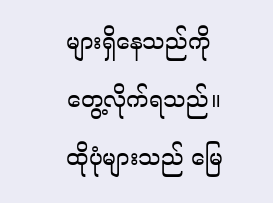များရှိနေသည်ကို တွေ့လိုက်ရသည်။ ထိုပုံများသည် မြေ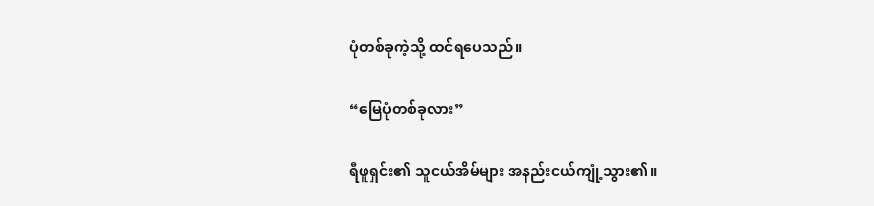ပုံတစ်ခုကဲ့သို့ ထင်ရပေသည်။

“မြေပုံတစ်ခုလား”

ရီဖူရှင်း၏ သူငယ်အိမ်များ အနည်းငယ်ကျုံ့သွား၏။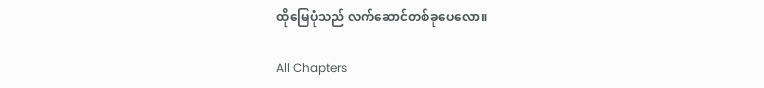ထိုမြေပုံသည် လက်ဆောင်တစ်ခုပေလော။

All Chapters